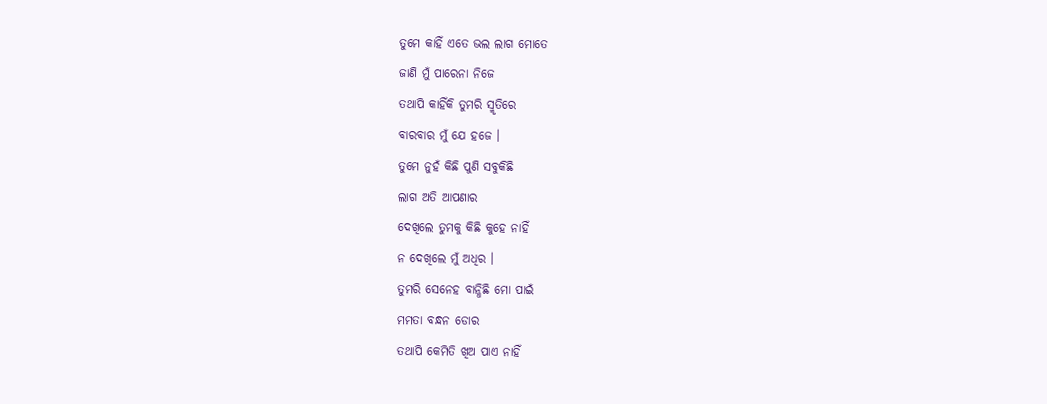ତୁମେ କାହିଁ ଏତେ ଭଲ ଲାଗ ମୋତେ
ଜାଣି ମୁଁ ପାରେନା ନିଜେ
ତଥାପି କାହିଁକି ତୁମରି ସ୍ମୃତିରେ
ବାରବାର ମୁଁ ଯେ ହଜେ ।
ତୁମେ ନୁହଁ କିଛି ପୁଣି ସବୁକିଛି
ଲାଗ ଅତି ଆପଣାର
ଦେଖିଲେ ତୁମକୁ କିଛି କୁହେ ନାହିଁ
ନ ଦେଖିଲେ ମୁଁ ଅଧିର ।
ତୁମରି ସେନେହ ବାନ୍ଧିଛି ମୋ ପାଇଁ
ମମତା ବନ୍ଧନ ଡୋର
ତଥାପି କେମିତି ଖିଅ ପାଏ ନାହିଁ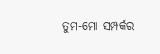ତୁମ-ମୋ ସମ୍ପର୍କର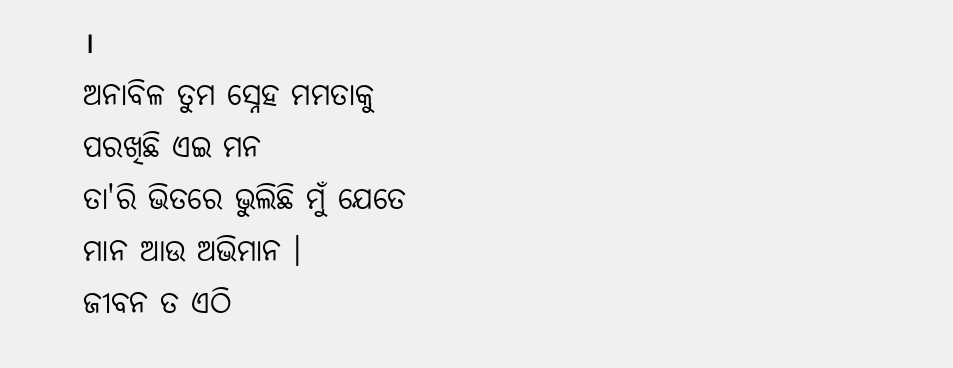।
ଅନାବିଳ ତୁମ ସ୍ନେହ ମମତାକୁ
ପରଖିଛି ଏଇ ମନ
ତା'ରି ଭିତରେ ଭୁଲିଛି ମୁଁ ଯେତେ
ମାନ ଆଉ ଅଭିମାନ ।
ଜୀବନ ତ ଏଠି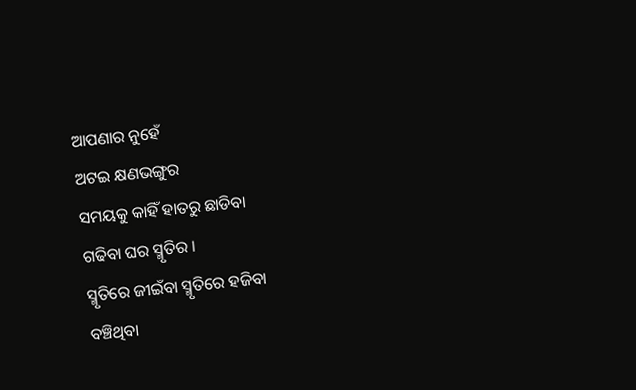ଆପଣାର ନୁହେଁ
ଅଟଇ କ୍ଷଣଭଙ୍ଗୁର
ସମୟକୁ କାହିଁ ହାତରୁ ଛାଡିବା
ଗଢିବା ଘର ସ୍ମୃତିର ।
ସ୍ମୃତିରେ ଜୀଇଁବା ସ୍ମୃତିରେ ହଜିବା
ବଞ୍ଚିଥିବା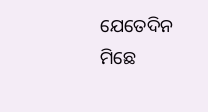ଯେତେଦିନ
ମିଛେ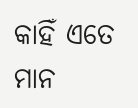କାହିଁ ଏତେ ମାନ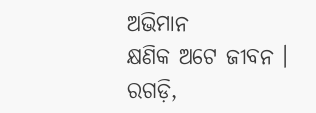ଅଭିମାନ
କ୍ଷଣିକ ଅଟେ ଜୀବନ ।
ରଗଡ଼ି,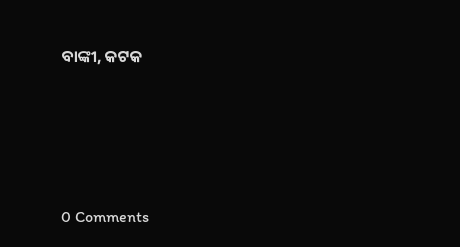ବାଙ୍କୀ, କଟକ




0 Comments